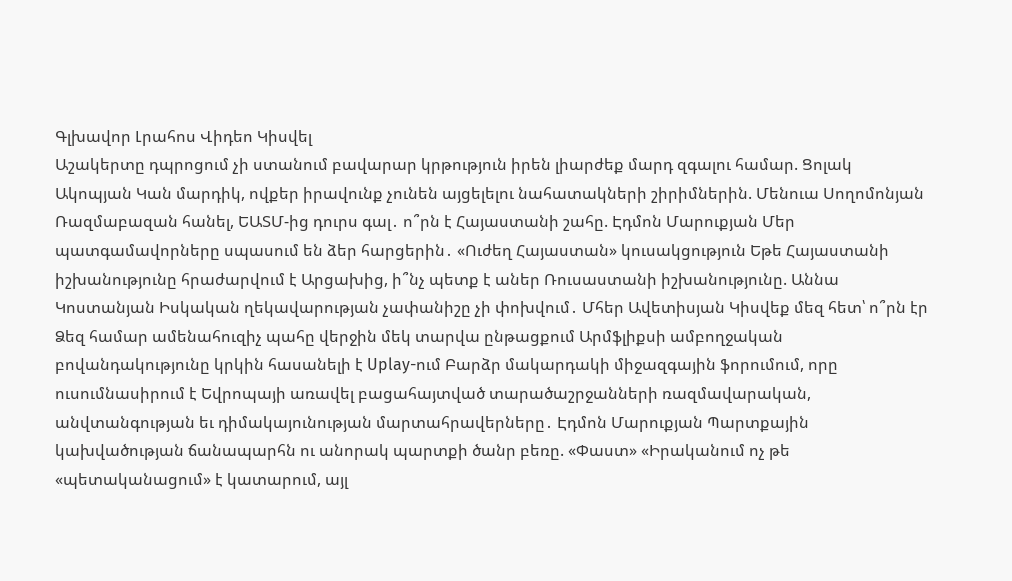Գլխավոր Լրահոս Վիդեո Կիսվել
Աշակերտը դպրոցում չի ստանում բավարար կրթություն իրեն լիարժեք մարդ զգալու համար. Ցոլակ Ակոպյան Կան մարդիկ, ովքեր իրավունք չունեն այցելելու նահատակների շիրիմներին. Մենուա Սողոմոնյան Ռազմաբազան հանել, ԵԱՏՄ-ից դուրս գալ․ ո՞րն է Հայաստանի շահը. Էդմոն Մարուքյան Մեր պատգամավորները սպասում են ձեր հարցերին․ «Ուժեղ Հայաստան» կուսակցություն Եթե Հայաստանի իշխանությունը հրաժարվում է Արցախից, ի՞նչ պետք է աներ Ռուսաստանի իշխանությունը. Աննա Կոստանյան Իսկական ղեկավարության չափանիշը չի փոխվում․ Մհեր Ավետիսյան Կիսվեք մեզ հետ՝ ո՞րն էր Ձեզ համար ամենահուզիչ պահը վերջին մեկ տարվա ընթացքում Արմֆլիքսի ամբողջական բովանդակությունը կրկին հասանելի է Uplay-ում Բարձր մակարդակի միջազգային ֆորումում, որը ուսումնասիրում է Եվրոպայի առավել բացահայտված տարածաշրջանների ռազմավարական, անվտանգության եւ դիմակայունության մարտահրավերները․ Էդմոն Մարուքյան Պարտքային կախվածության ճանապարհն ու անորակ պարտքի ծանր բեռը. «Փաստ» «Իրականում ոչ թե «պետականացում» է կատարում, այլ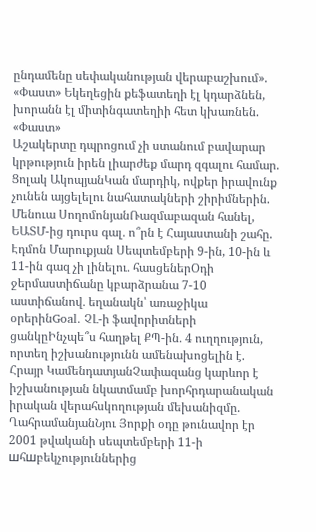ընդամենը սեփականության վերաբաշխում». «Փաստ» Եկեղեցին քեֆատեղի էլ կդարձնեն, խորանն էլ միտինգատեղիի հետ կխառնեն. «Փաստ»
Աշակերտը դպրոցում չի ստանում բավարար կրթություն իրեն լիարժեք մարդ զգալու համար. Ցոլակ ԱկոպյանԿան մարդիկ, ովքեր իրավունք չունեն այցելելու նահատակների շիրիմներին. Մենուա ՍողոմոնյանՌազմաբազան հանել, ԵԱՏՄ-ից դուրս գալ․ ո՞րն է Հայաստանի շահը. Էդմոն Մարուքյան Սեպտեմբերի 9-ին, 10-ին և 11-ին գազ չի լինելու․ հասցեներՕդի ջերմաստիճանը կբարձրանա 7-10 աստիճանով․ եղանակն՝ առաջիկա օրերինGoal. ՉԼ-ի ֆավորիտների ցանկըԻնչպե՞ս հաղթել ՔՊ-ին․ 4 ուղղություն, որտեղ իշխանությունն ամենախոցելին է. Հրայր ԿամենդատյանՉափազանց կարևոր է իշխանության նկատմամբ խորհրդարանական իրական վերահսկողության մեխանիզմը. ՂահրամանյանՆյու Յորքի օդը թունավոր էր 2001 թվականի սեպտեմբերի 11-ի шհшբեկչություններից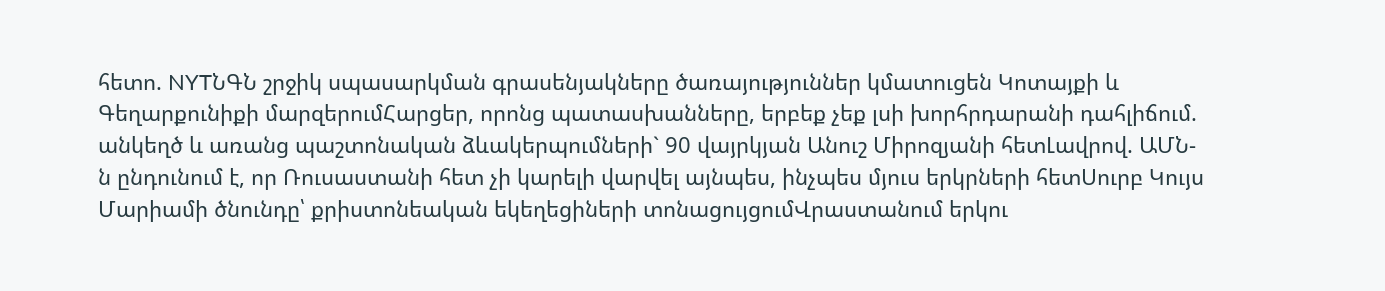հետո. NYTՆԳՆ շրջիկ սպասարկման գրասենյակները ծառայություններ կմատուցեն Կոտայքի և Գեղարքունիքի մարզերումՀարցեր, որոնց պատասխանները, երբեք չեք լսի խորհրդարանի դահլիճում. անկեղծ և առանց պաշտոնական ձևակերպումների` 90 վայրկյան Անուշ Միրոզյանի հետԼավրով. ԱՄՆ-ն ընդունում է, որ Ռուսաստանի հետ չի կարելի վարվել այնպես, ինչպես մյուս երկրների հետՍուրբ Կույս Մարիամի ծնունդը՝ քրիստոնեական եկեղեցիների տոնացույցումՎրաստանում երկու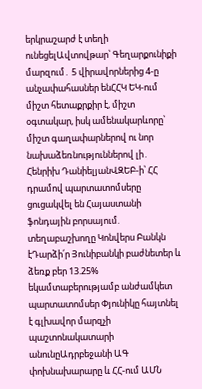երկրաշարժ է տեղի ունեցելԱվտովթար՝ Գեղարքունիքի մարզում․ 5 վիրավորներից 4-ը անչափահասներ ենՀՀԿ ԵԿ-ում միշտ հետաքրքիր է, միշտ օգտակար, իսկ ամենակարևորը՝ միշտ գաղափարներով ու նոր նախաձեռնություններով լի․ Հենրիխ ԴանիելյանՎԶԵԲ-ի՝ ՀՀ դրամով պարտատոմսերը ցուցակվել են Հայաստանի ֆոնդային բորսայում. տեղաբաշխողը Կոնվերս Բանկն էԴարձի՛ր Յունիբանկի բաժնետեր և ձեռք բեր 13.25% եկամտաբերությամբ անժամկետ պարտատոմսեր Փյունիկը հայտնել է գլխավոր մարզչի պաշտոնակատարի անունըԱդրբեջանի ԱԳ փոխնախարարը և ՀՀ-ում ԱՄՆ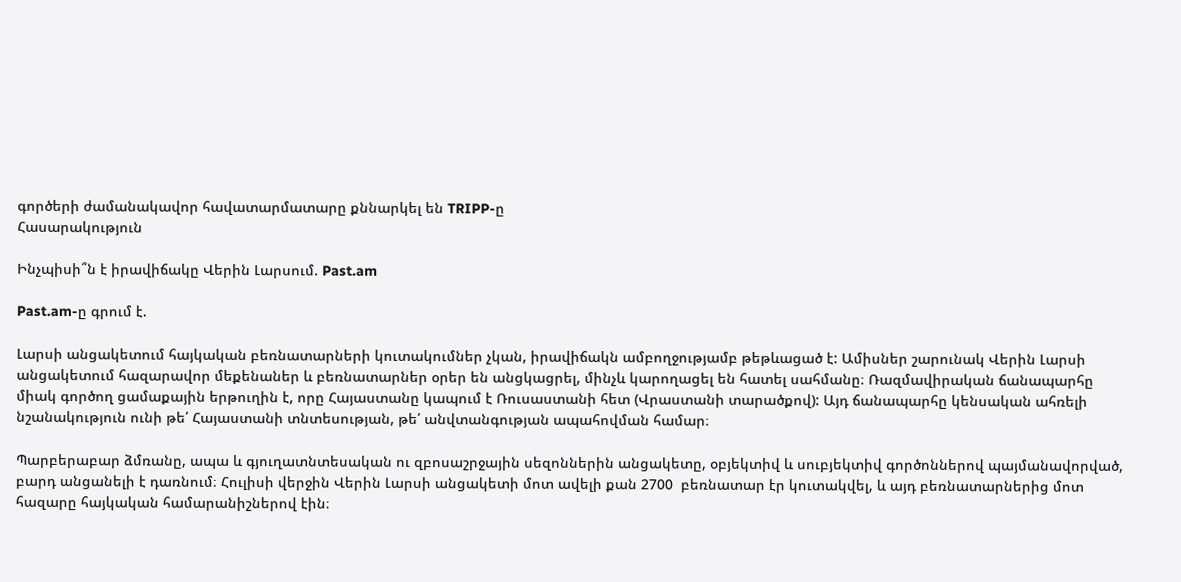գործերի ժամանակավոր հավատարմատարը քննարկել են TRIPP-ը
Հասարակություն

Ինչպիսի՞ն է իրավիճակը Վերին Լարսում. Past.am

Past.am-ը գրում է.

Լարսի անցակետում հայկական բեռնատարների կուտակումներ չկան, իրավիճակն ամբողջությամբ թեթևացած է: Ամիսներ շարունակ Վերին Լարսի անցակետում հազարավոր մեքենաներ և բեռնատարներ օրեր են անցկացրել, մինչև կարողացել են հատել սահմանը։ Ռազմավիրական ճանապարհը միակ գործող ցամաքային երթուղին է, որը Հայաստանը կապում է Ռուսաստանի հետ (Վրաստանի տարածքով): Այդ ճանապարհը կենսական ահռելի նշանակություն ունի թե՛ Հայաստանի տնտեսության, թե՛ անվտանգության ապահովման համար։

Պարբերաբար ձմռանը, ապա և գյուղատնտեսական ու զբոսաշրջային սեզոններին անցակետը, օբյեկտիվ և սուբյեկտիվ գործոններով պայմանավորված, բարդ անցանելի է դառնում։ Հուլիսի վերջին Վերին Լարսի անցակետի մոտ ավելի քան 2700  բեռնատար էր կուտակվել, և այդ բեռնատարներից մոտ հազարը հայկական համարանիշներով էին։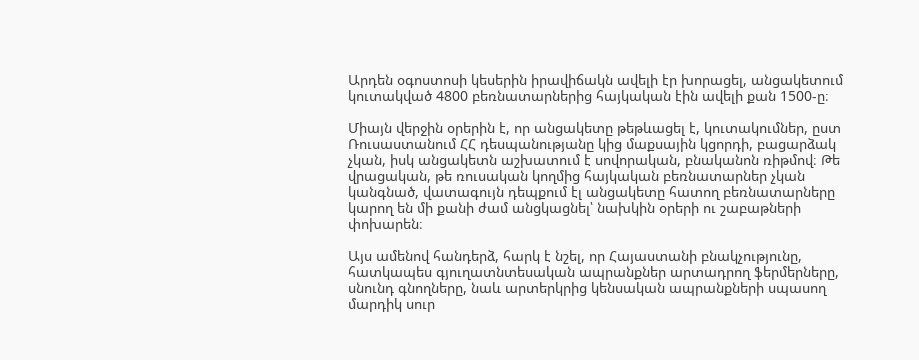Արդեն օգոստոսի կեսերին իրավիճակն ավելի էր խորացել, անցակետում կուտակված 4800 բեռնատարներից հայկական էին ավելի քան 1500-ը։

Միայն վերջին օրերին է, որ անցակետը թեթևացել է, կուտակումներ, ըստ Ռուսաստանում ՀՀ դեսպանությանը կից մաքսային կցորդի, բացարձակ չկան, իսկ անցակետն աշխատում է սովորական, բնականոն ռիթմով։ Թե վրացական, թե ռուսական կողմից հայկական բեռնատարներ չկան կանգնած, վատագույն դեպքում էլ անցակետը հատող բեռնատարները կարող են մի քանի ժամ անցկացնել՝ նախկին օրերի ու շաբաթների փոխարեն։

Այս ամենով հանդերձ, հարկ է նշել, որ Հայաստանի բնակչությունը, հատկապես գյուղատնտեսական ապրանքներ արտադրող ֆերմերները, սնունդ գնողները, նաև արտերկրից կենսական ապրանքների սպասող մարդիկ սուր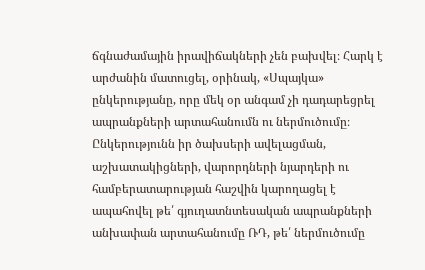ճգնաժամային իրավիճակների չեն բախվել։ Հարկ է արժանին մատուցել, օրինակ, «Սպայկա» ընկերությանը, որը մեկ օր անգամ չի դադարեցրել ապրանքների արտահանումն ու ներմուծումը։ Ընկերությունն իր ծախսերի ավելացման, աշխատակիցների, վարորդների նյարդերի ու համբերատարության հաշվին կարողացել է ապահովել թե՛ գյուղատնտեսական ապրանքների անխափան արտահանումը ՌԴ, թե՛ ներմուծումը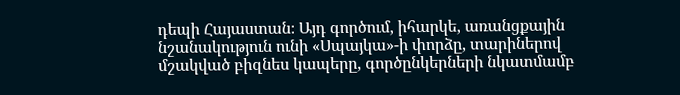դեպի Հայաստան։ Այդ գործում, իհարկե, առանցքային նշանակություն ունի «Սպայկա»-ի փորձը, տարիներով մշակված բիզնես կապերը, գործընկերների նկատմամբ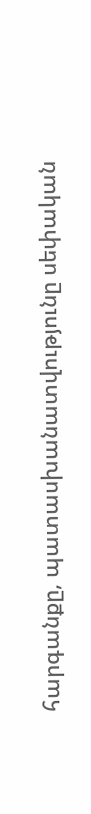հարգանքը, պատասխանատվությունը սեփական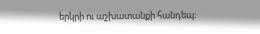երկրի ու աշխատանքի հանդեպ։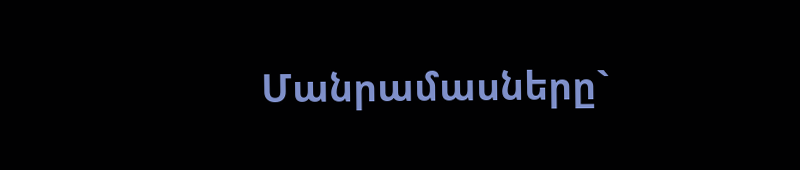Մանրամասները`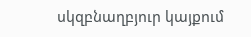սկզբնաղբյուր կայքում